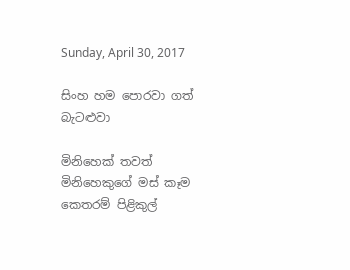Sunday, April 30, 2017

සිංහ හම පොරවා ගත් බැටළුවා

මිනිහෙක් තවත් මිනිහෙකුගේ මස් කෑම කෙතරම් පිළිකුල්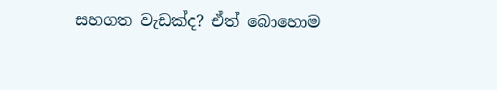සහගත වැඩක්ද? ඒත් බොහොම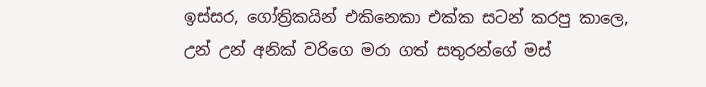ඉස්සර, ගෝත්‍රිකයින් එකිනෙකා එක්ක සටන් කරපු කාලෙ, උන් උන් අනික් වරිගෙ මරා ගත් සතුරන්ගේ මස්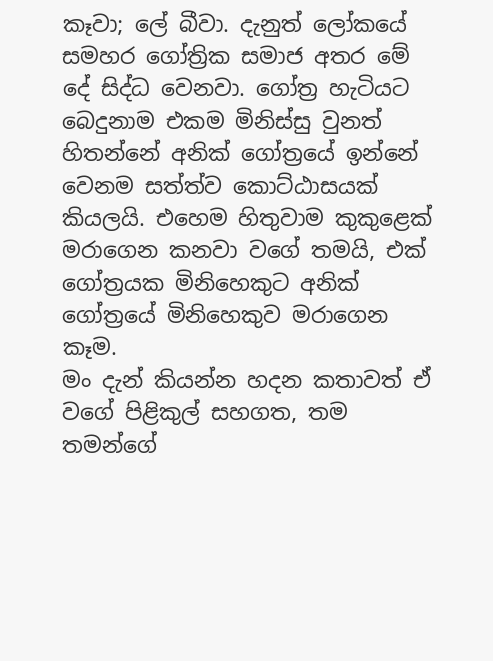කෑවා; ලේ බීවා. දැනුත් ලෝකයේ සමහර ගෝත්‍රික සමාජ අතර මේ දේ සිද්ධ වෙනවා. ගෝත්‍ර හැටියට බෙදුනාම එකම මිනිස්සු වුනත් හිතන්නේ අනික් ගෝත්‍රයේ ඉන්නේ වෙනම සත්ත්ව කොට්ඨාසයක් කියලයි. එහෙම හිතුවාම කුකුළෙක් මරාගෙන කනවා වගේ තමයි, එක් ගෝත්‍රයක මිනිහෙකුට අනික් ගෝත්‍රයේ මිනිහෙකුව මරාගෙන කෑම.
මං දැන් කියන්න හදන කතාවත් ඒ වගේ පිළිකුල් සහගත, තම තමන්ගේ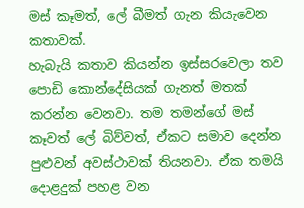මස් කෑමත්, ලේ බීමත් ගැන කියැවෙන කතාවක්.
හැබැයි කතාව කියන්න ඉස්සරවෙලා තව පොඩි කොන්දේසියක් ගැනත් මතක් කරන්න වෙනවා. තම තමන්ගේ මස් කෑවත් ලේ බිව්වත්, ඒකට සමාව දෙන්න පුළුවන් අවස්ථාවක් තියනවා. ඒක තමයි දොළදුක් පහළ වන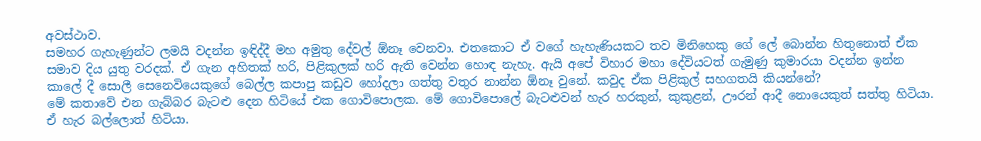අවස්ථාව.
සමහර ගැහැණුන්ට ලමයි වදන්න ඉඳිද්දී මහ අමුතු දේවල් ඕනෑ වෙනවා. එතකොට ඒ වගේ හැහැණියකට තව මිනිහෙකු ගේ ලේ බොන්න හිතුනොත් ඒක සමාව දිය යුතු වරදක්. ඒ ගැන අහිතක් හරි, පිළිකුලක් හරි ඇති වෙන්න හොඳ නැහැ. ඇයි අපේ විහාර මහා දේවියටත් ගැමුණු කුමාරයා වදන්න ඉන්න කාලේ දී සොලී සෙනෙවියෙකුගේ බෙල්ල කපාපු කඩුව හෝදලා ගත්තු වතුර නාන්න ඕනෑ වුනේ. කවුද ඒක පිළිකුල් සහගතයි කියන්නේ?
මේ කතාවේ එන ගැබ්බර බැටළු දෙන හිටියේ එක ගොවිපොලක. මේ ගොවිපොලේ බැටළුවන් හැර හරකුන්, කුකුළන්, ඌරන් ආදී නොයෙකුත් සත්තු හිටියා. ඒ හැර බල්ලොත් හිටියා.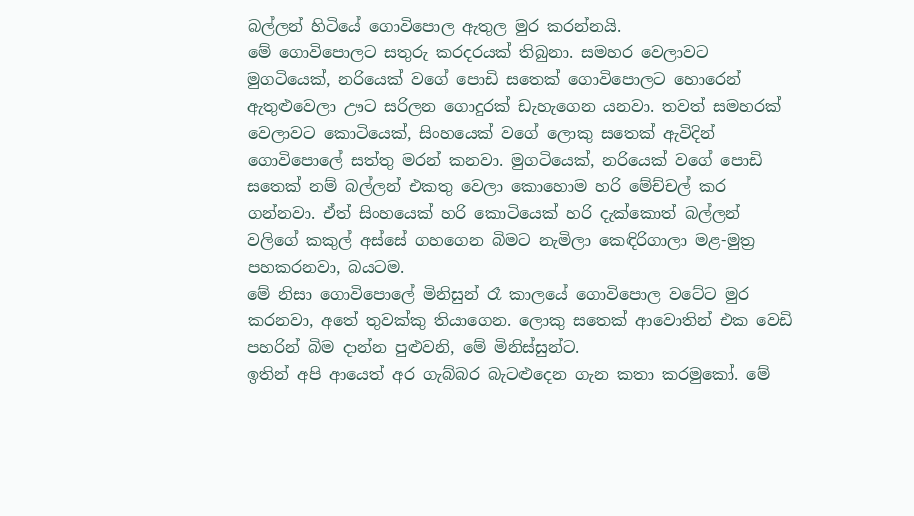බල්ලන් හිටියේ ගොවිපොල ඇතුල මුර කරන්නයි.
මේ ගොවිපොලට සතුරු කරදරයක් තිබුනා. සමහර වෙලාවට මුගටියෙක්, නරියෙක් වගේ පොඩි සතෙක් ගොවිපොලට හොරෙන් ඇතුළුවෙලා ඌට සරිලන ගොදුරක් ඩැහැගෙන යනවා. තවත් සමහරක් වෙලාවට කොටියෙක්, සිංහයෙක් වගේ ලොකු සතෙක් ඇවිදින් ගොවිපොලේ සත්තු මරන් කනවා. මුගටියෙක්, නරියෙක් වගේ පොඩි සතෙක් නම් බල්ලන් එකතු වෙලා කොහොම හරි මේච්චල් කර ගන්නවා. ඒත් සිංහයෙක් හරි කොටියෙක් හරි දැක්කොත් බල්ලන් වලිගේ කකුල් අස්සේ ගහගෙන බිමට නැමිලා කෙඳිරිගාලා මළ-මුත්‍ර පහකරනවා, බයටම.
මේ නිසා ගොවිපොලේ මිනිසුන් රෑ කාලයේ ගොවිපොල වටේට මුර කරනවා, අතේ තුවක්කු තියාගෙන. ලොකු සතෙක් ආවොතින් එක වෙඩි පහරින් බිම දාන්න පුළුවනි, මේ මිනිස්සුන්ට.
ඉතින් අපි ආයෙත් අර ගැබ්බර බැටළුදෙන ගැන කතා කරමුකෝ. මේ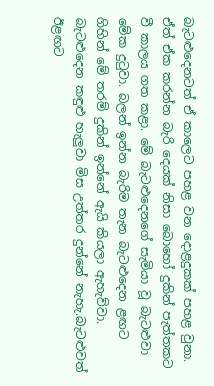බැටළුදෙනටත් ඒ කාලෙට පහළ වන දොළදුකක් පහළ වුනා. ඒත් ඒක කරන්න බැරි දෙයක් නිසා බොහෝ දුකින් පැත්තකට වී කාලය ගත කළා. මේ බැටළුදෙනගේ සැමියා වූ බැටළුවා මේක දුටුවා. බලන් ඉන්න බැරිම තැන බැටළුදෙන ළඟට ගිහින් මේ තරම් දුකින් ඉන්නේ ඇයි කියලා ඇහැව්වා. බැටළුදෙන කඳුළු හැලුවා මිස උත්තර දුන්නේ නැහැ.බැටළුවත් ඊළඟට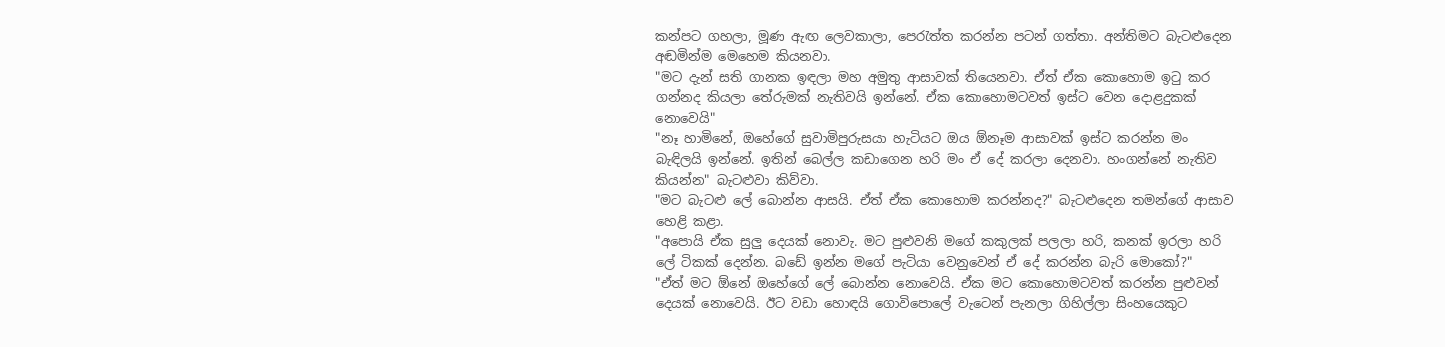කන්පට ගහලා, මූණ ඇඟ ලෙවකාලා, පෙරැත්ත කරන්න පටන් ගත්තා. අන්තිමට බැටළුදෙන අඬමින්ම මෙහෙම කියනවා.
"මට දැන් සති ගානක ඉඳලා මහ අමුතු ආසාවක් තියෙනවා. ඒත් ඒක කොහොම ඉටු කර ගන්නද කියලා තේරුමක් නැතිවයි ඉන්නේ. ඒක කොහොමටවත් ඉස්ට වෙන දොළදුකක් නොවෙයි"
"නෑ හාමිනේ, ඔහේගේ සුවාමිපුරුසයා හැටියට ඔය ඕනෑම ආසාවක් ඉස්ට කරන්න මං බැඳිලයි ඉන්නේ. ඉතින් බෙල්ල කඩාගෙන හරි මං ඒ දේ කරලා දෙනවා. හංගන්නේ නැතිව කියන්න" බැටළුවා කිව්වා.
"මට බැටළු ලේ බොන්න ආසයි. ඒත් ඒක කොහොම කරන්නද?" බැටළුදෙන තමන්ගේ ආසාව හෙළි කළා.
"අපොයි ඒක සුලු දෙයක් නොවැ. මට පුළුවනි මගේ කකුලක් පලලා හරි, කනක් ඉරලා හරි ලේ ටිකක් දෙන්න. බඩේ ඉන්න මගේ පැටියා වෙනුවෙන් ඒ දේ කරන්න බැරි මොකෝ?"
"ඒත් මට ඕනේ ඔහේගේ ලේ බොන්න නොවෙයි. ඒක මට කොහොමටවත් කරන්න පුළුවන් දෙයක් නොවෙයි. ඊට වඩා හොඳයි ගොවිපොලේ වැටෙන් පැනලා ගිහිල්ලා සිංහයෙකුට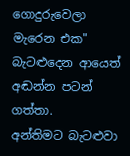ගොදුරුවෙලා මැරෙන එක" බැටළුදෙන ආයෙත් අඬන්න පටන් ගත්තා.
අන්තිමට බැටළුවා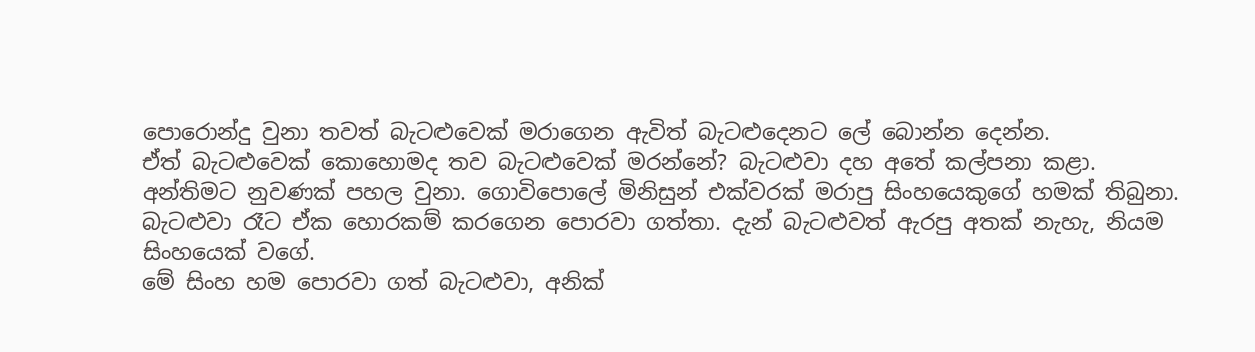පොරොන්දු වුනා තවත් බැටළුවෙක් මරාගෙන ඇවිත් බැටළුදෙනට ලේ බොන්න දෙන්න.
ඒත් බැටළුවෙක් කොහොමද තව බැටළුවෙක් මරන්නේ? බැටළුවා දහ අතේ කල්පනා කළා. අන්තිමට නුවණක් පහල වුනා. ගොවිපොලේ මිනිසුන් එක්වරක් මරාපු සිංහයෙකුගේ හමක් තිබුනා. බැටළුවා රෑට ඒක හොරකම් කරගෙන පොරවා ගත්තා. දැන් බැටළුවත් ඇරපු අතක් නැහැ, නියම සිංහයෙක් වගේ.
මේ සිංහ හම පොරවා ගත් බැටළුවා, අනික්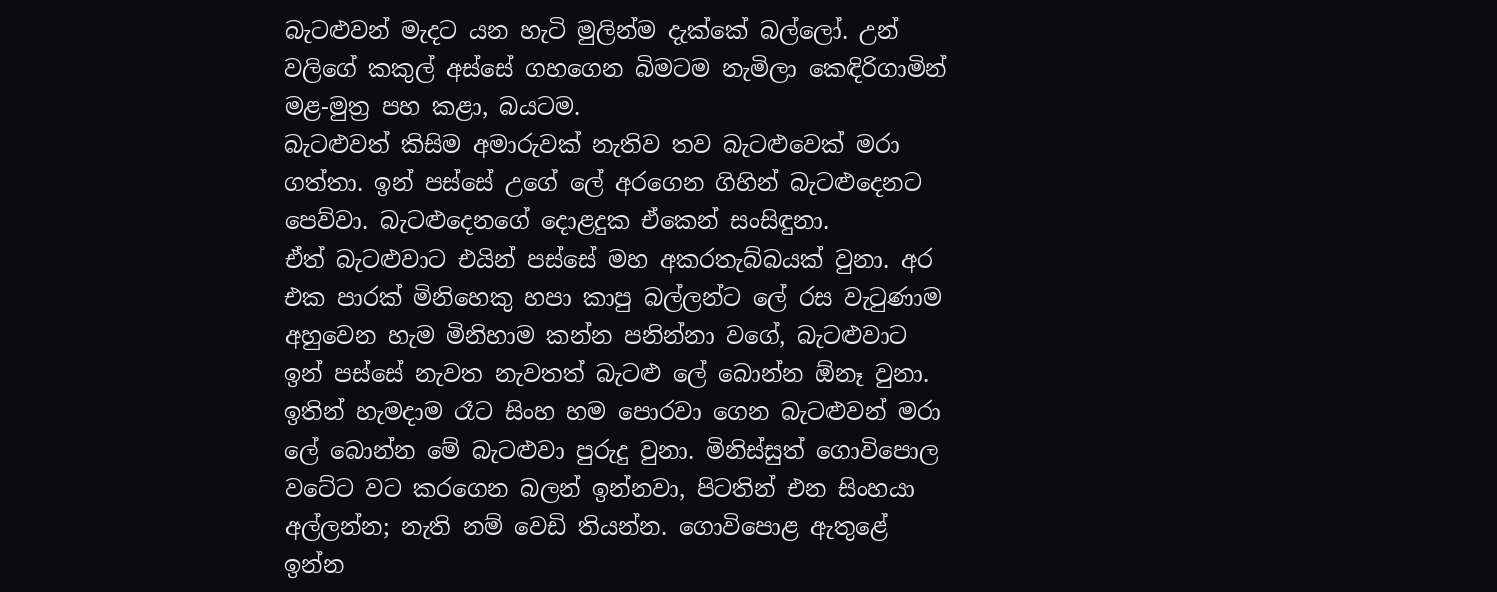බැටළුවන් මැදට යන හැටි මුලින්ම දැක්කේ බල්ලෝ. උන් වලිගේ කකුල් අස්සේ ගහගෙන බිමටම නැමිලා කෙඳිරිගාමින් මළ-මුත්‍ර පහ කළා, බයටම.
බැටළුවත් කිසිම අමාරුවක් නැතිව තව බැටළුවෙක් මරා ගත්තා. ඉන් පස්සේ උගේ ලේ අරගෙන ගිහින් බැටළුදෙනට පෙව්වා. බැටළුදෙනගේ දොළදුක ඒකෙන් සංසිඳුනා.
ඒත් බැටළුවාට එයින් පස්සේ මහ අකරතැබ්බයක් වුනා. අර එක පාරක් මිනිහෙකු හපා කාපු බල්ලන්ට ලේ රස වැටුණාම අහුවෙන හැම මිනිහාම කන්න පනින්නා වගේ, බැටළුවාට ඉන් පස්සේ නැවත නැවතත් බැටළු ලේ බොන්න ඕනෑ වුනා.
ඉතින් හැමදාම රෑට සිංහ හම පොරවා ගෙන බැටළුවන් මරා ලේ බොන්න මේ බැටළුවා පුරුදු වුනා. මිනිස්සුත් ගොවිපොල වටේට වට කරගෙන බලන් ඉන්නවා, පිටතින් එන සිංහයා අල්ලන්න; නැති නම් වෙඩි තියන්න. ගොවිපොළ ඇතුළේ ඉන්න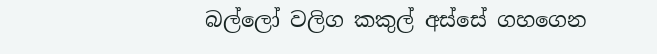බල්ලෝ වලිග කකුල් අස්සේ ගහගෙන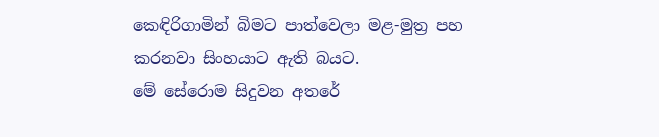කෙඳිරිගාමින් බිමට පාත්වෙලා මළ-මුත්‍ර පහ කරනවා සිංහයාට ඇති බයට.
මේ සේරොම සිදුවන අතරේ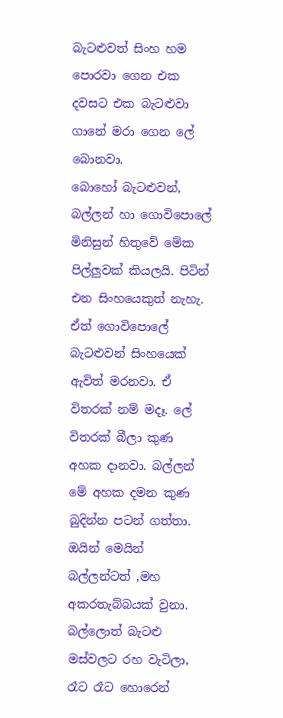බැටළුවත් සිංහ හම පොරවා ගෙන එක දවසට එක බැටළුවා ගානේ මරා ගෙන ලේ බොනවා.
බොහෝ බැටළුවන්, බල්ලන් හා ගොවිපොලේ මිනිසුන් හිතුවේ මේක පිල්ලුවක් කියලයි. පිටින් එන සිංහයෙකුත් නැහැ. ඒත් ගොවිපොලේ බැටළුවන් සිංහයෙක් ඇවිත් මරනවා. ඒ විතරක් නම් මදෑ. ලේ විතරක් බීලා කුණ අහක දානවා. බල්ලන් මේ අහක දමන කුණ බුදින්න පටන් ගත්තා. ඔයින් මෙයින් බල්ලන්ටත් ,මහ අකරතැබ්බයක් වුනා. බල්ලොත් බැටළු මස්වලට රහ වැටිලා, රෑට රෑට හොරෙන්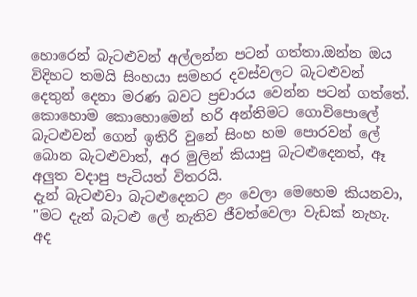හොරෙන් බැටළුවන් අල්ලන්න පටන් ගත්තා.ඔන්න ඔය විදිහට තමයි සිංහයා සමහර දවස්වලට බැටළුවන් දෙතුන් දෙනා මරණ බවට ප්‍රචාරය වෙන්න පටන් ගත්තේ.
කොහොම කොහොමෙන් හරි අන්තිමට ගොවිපොලේ බැටළුවන් ගෙන් ඉතිරි වුනේ සිංහ හම පොරවන් ලේ බොන බැටළුවාත්, අර මුලින් කියාපු බැටළුදෙනත්, ඈ අලුත වදාපු පැටියත් විතරයි.
දැන් බැටළුවා බැටළුදෙනට ළං වෙලා මෙහෙම කියනවා, "මට දැන් බැටළු ලේ නැතිව ජීවත්වෙලා වැඩක් නැහැ. අද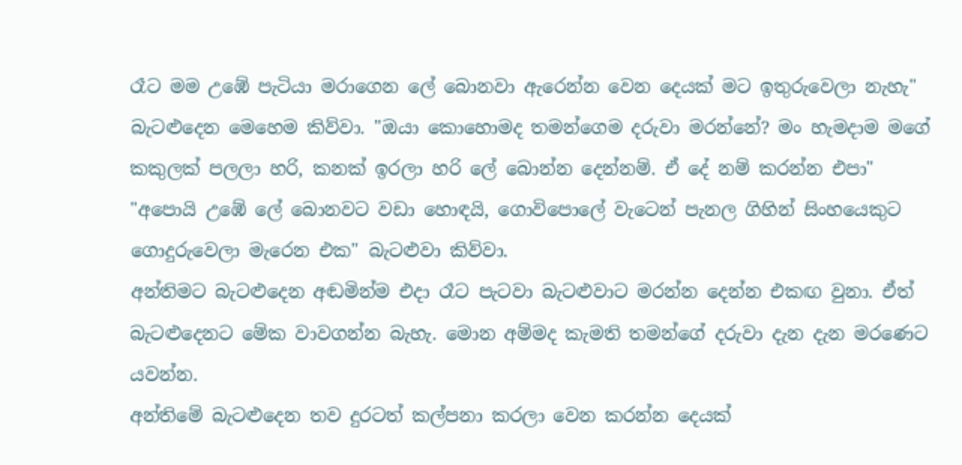රෑට මම උඹේ පැටියා මරාගෙන ලේ බොනවා ඇරෙන්න වෙන දෙයක් මට ඉතුරුවෙලා නැහැ"
බැටළුදෙන මෙහෙම කිව්වා. "ඔයා කොහොමද තමන්ගෙම දරුවා මරන්නේ? මං හැමදාම මගේ කකුලක් පලලා හරි, කනක් ඉරලා හරි ලේ බොන්න දෙන්නම්. ඒ දේ නම් කරන්න එපා"
"අපොයි උඹේ ලේ බොනවට වඩා හොඳයි, ගොවිපොලේ වැටෙන් පැනල ගිහින් සිංහයෙකුට ගොදුරුවෙලා මැරෙන එක" බැටළුවා කිව්වා.
අන්තිමට බැටළුදෙන අඬමින්ම එදා රෑට පැටවා බැටළුවාට මරන්න දෙන්න එකඟ වුනා. ඒත් බැටළුදෙනට මේක වාවගන්න බැහැ. මොන අම්මද කැමති තමන්ගේ දරුවා දැන දැන මරණෙට යවන්න.
අන්තිමේ බැටළුදෙන තව දුරටත් කල්පනා කරලා වෙන කරන්න දෙයක්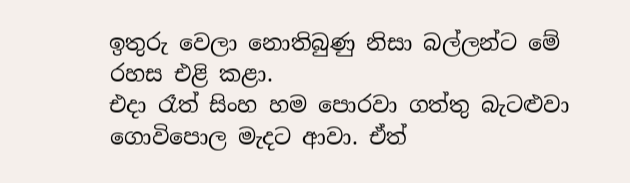ඉතුරු වෙලා නොතිබුණු නිසා බල්ලන්ට මේ රහස එළි කළා.
එදා රෑත් සිංහ හම පොරවා ගත්තු බැටළුවා ගොවිපොල මැදට ආවා. ඒත්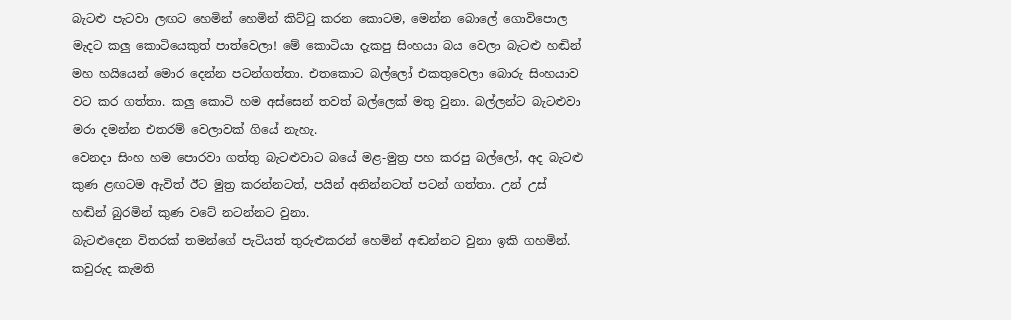බැටළු පැටවා ලඟට හෙමින් හෙමින් කිට්ටු කරන කොටම, මෙන්න බොලේ ගොවිපොල මැදට කලු කොටියෙකුත් පාත්වෙලා! මේ කොටියා දැකපු සිංහයා බය වෙලා බැටළු හඬින් මහ හයියෙන් මොර දෙන්න පටන්ගත්තා. එතකොට බල්ලෝ එකතුවෙලා බොරු සිංහයාව වට කර ගත්තා. කලු කොටි හම අස්සෙන් තවත් බල්ලෙක් මතු වුනා. බල්ලන්ට බැටළුවා මරා දමන්න එතරම් වෙලාවක් ගියේ නැහැ.
වෙනදා සිංහ හම පොරවා ගත්තු බැටළුවාට බයේ මළ-මුත්‍ර පහ කරපු බල්ලෝ, අද බැටළු කුණ ළඟටම ඇවිත් ඊට මුත්‍ර කරන්නටත්, පයින් අනින්නටත් පටන් ගත්තා. උන් උස් හඬින් බුරමින් කුණ වටේ නටන්නට වුනා.
බැටළුදෙන විතරක් තමන්ගේ පැටියත් තුරුළුකරන් හෙමින් අඬන්නට වුනා ඉකි ගහමින්. කවුරුද කැමති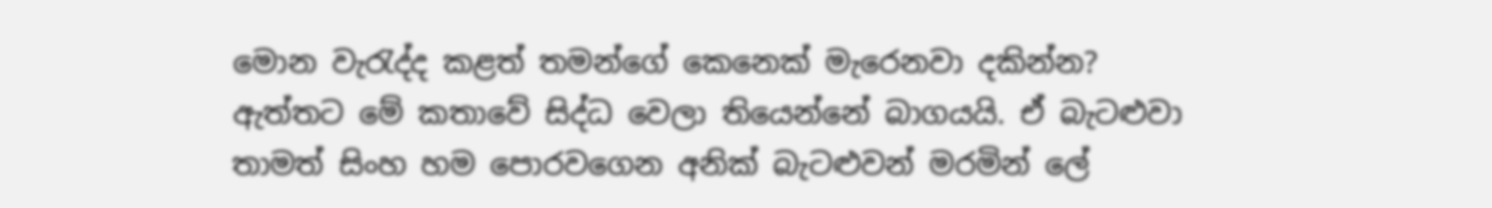මොන වැරැද්ද කළත් තමන්ගේ කෙනෙක් මැරෙනවා දකින්න?
ඇත්තට මේ කතාවේ සිද්ධ වෙලා තියෙන්නේ බාගයයි. ඒ බැටළුවා තාමත් සිංහ හම පොරවගෙන අනික් බැටළුවන් මරමින් ලේ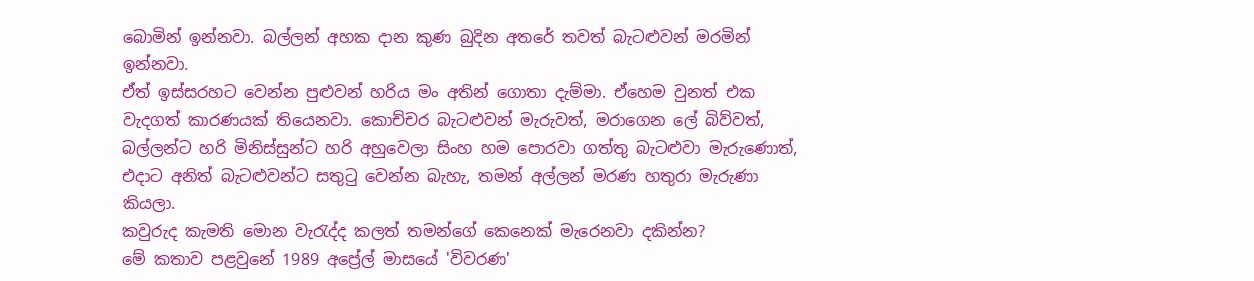බොමින් ඉන්නවා. බල්ලන් අහක දාන කුණ බුදින අතරේ තවත් බැටළුවන් මරමින් ඉන්නවා.
ඒත් ඉස්සරහට වෙන්න පුළුවන් හරිය මං අතින් ගොතා දැම්මා. ඒහෙම වුනත් එක වැදගත් කාරණයක් තියෙනවා. කොච්චර බැටළුවන් මැරුවත්, මරාගෙන ලේ බිව්වත්, බල්ලන්ට හරි මිනිස්සුන්ට හරි අහුවෙලා සිංහ හම පොරවා ගත්තු බැටළුවා මැරුණොත්, එදාට අනිත් බැටළුවන්ට සතුටු වෙන්න බැහැ, තමන් අල්ලන් මරණ හතුරා මැරුණා කියලා.
කවුරුද කැමති මොන වැරැද්ද කලත් තමන්ගේ කෙනෙක් මැරෙනවා දකින්න?
මේ කතාව පළවුනේ 1989 අප්‍රේල් මාසයේ 'විවරණ'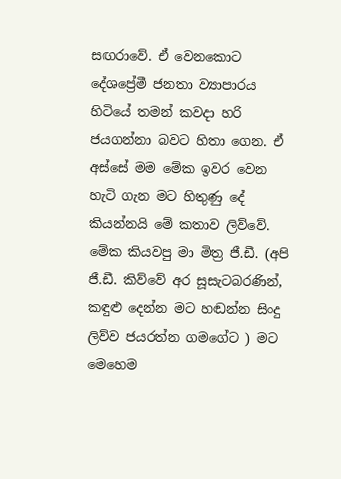සඟරාවේ. ඒ වෙනකොට දේශප්‍රේමී ජනතා ව්‍යාපාරය හිටියේ තමන් කවදා හරි ජයගන්නා බවට හිතා ගෙන. ඒ අස්සේ මම මේක ඉවර වෙන හැටි ගැන මට හිතුණු දේ කියන්නයි මේ කතාව ලිව්වේ. මේක කියවපු මා මිත්‍ර ජී.ඩී. (අපි ජී.ඩී. කිව්වේ අර සූසැටබරණින්, කඳුළු දෙන්න මට හඬන්න සිංදු ලිව්ව ජයරත්න ගමගේට ) මට මෙහෙම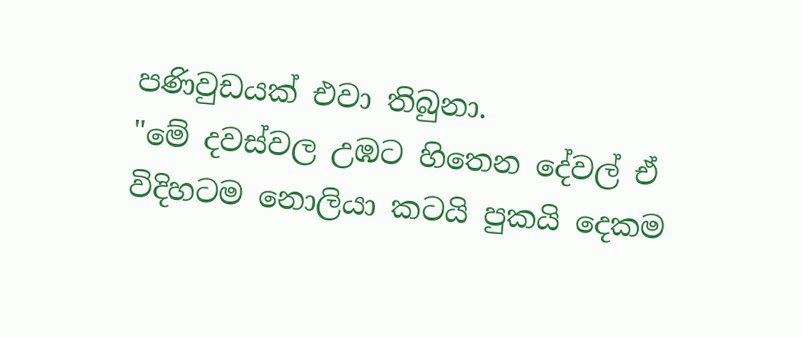පණිවුඩයක් එවා තිබුනා.
"මේ දවස්වල උඹට හිතෙන දේවල් ඒ විදිහටම නොලියා කටයි පුකයි දෙකම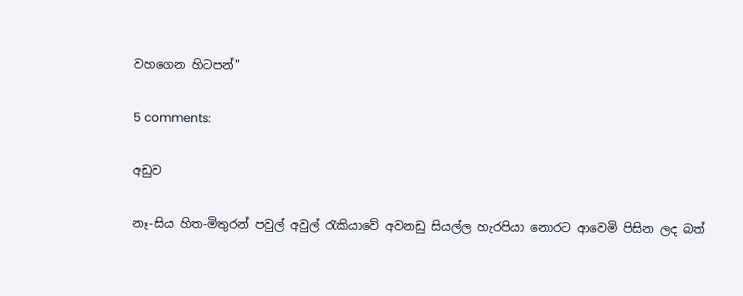වහගෙන හිටපන්"

5 comments:

අඩුව

නෑ-සිය හිත-මිතුරන් පවුල් අවුල් රැකියාවේ අවනඩු සියල්ල හැරපියා නොරට ආවෙමි පිසින ලද බත්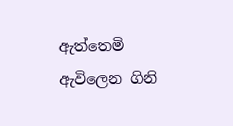ඇත්තෙමි ඇවිලෙන ගිනි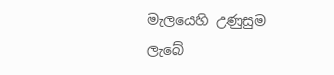මැලයෙහි උණුසුම ලැබේ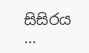සිසිරය ...